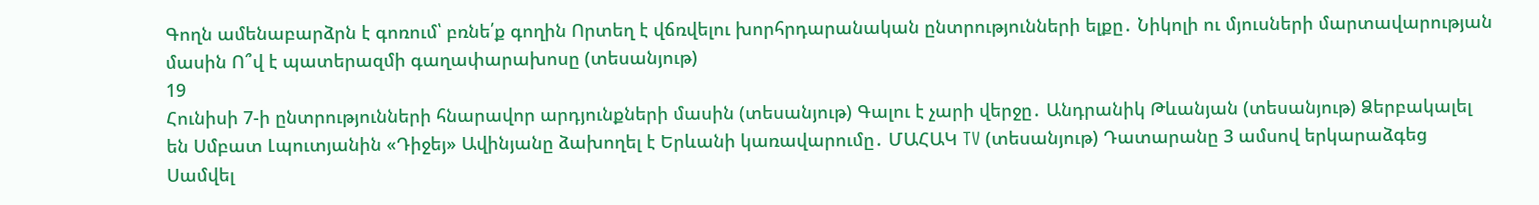Գողն ամենաբարձրն է գոռում՝ բռնե՛ք գողին Որտեղ է վճռվելու խորհրդարանական ընտրությունների ելքը․ Նիկոլի ու մյուսների մարտավարության մասին Ո՞վ է պատերազմի գաղափարախոսը (տեսանյութ)
19
Հունիսի 7-ի ընտրությունների հնարավոր արդյունքների մասին (տեսանյութ) Գալու է չարի վերջը․ Անդրանիկ Թևանյան (տեսանյութ) Ձերբակալել են Սմբատ Լպուտյանին «Դիջեյ» Ավինյանը ձախողել է Երևանի կառավարումը․ ՄԱՀԱԿ TV (տեսանյութ) Դատարանը 3 ամսով երկարաձգեց Սամվել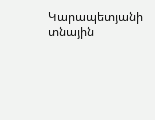Կարապետյանի տնային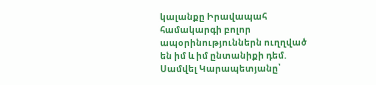կալանքը Իրավապահ համակարգի բոլոր ապօրինություններն ուղղված են իմ և իմ ընտանիքի դեմ. Սամվել Կարապետյանը՝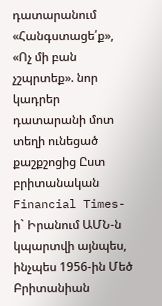դատարանում «Հանգստացե՛ք», «Ոչ մի բան չշպրտեք». նոր կադրեր դատարանի մոտ տեղի ունեցած քաշքշոցից Ըստ բրիտանական Financial Times-ի` Իրանում ԱՄՆ-ն կպարտվի այնպես, ինչպես 1956-ին Մեծ Բրիտանիան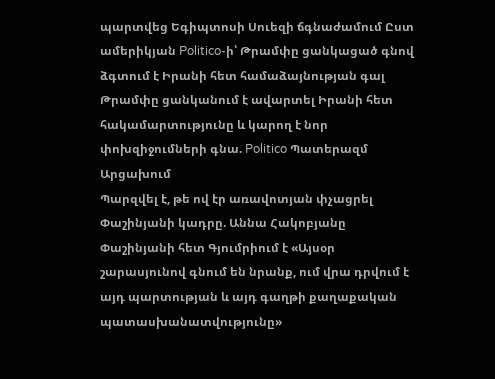պարտվեց Եգիպտոսի Սուեզի ճգնաժամում Ըստ ամերիկյան Politico-ի՝ Թրամփը ցանկացած գնով ձգտում է Իրանի հետ համաձայնության գալ Թրամփը ցանկանում է ավարտել Իրանի հետ հակամարտությունը և կարող է նոր փոխզիջումների գնա. Politico Պատերազմ Արցախում
Պարզվել է, թե ով էր առավոտյան փչացրել Փաշինյանի կադրը. Աննա Հակոբյանը Փաշինյանի հետ Գյումրիում է «Այսօր շարասյունով գնում են նրանք, ում վրա դրվում է այդ պարտության և այդ գաղթի քաղաքական պատասխանատվությունը»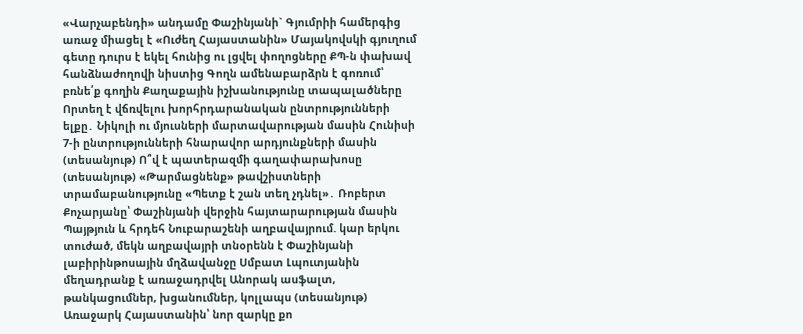«Վարչաբենդի» անդամը Փաշինյանի` Գյումրիի համերգից առաջ միացել է «Ուժեղ Հայաստանին» Մայակովսկի գյուղում գետը դուրս է եկել հունից ու լցվել փողոցները ՔՊ-ն փախավ հանձնաժողովի նիստից Գողն ամենաբարձրն է գոռում՝ բռնե՛ք գողին Քաղաքային իշխանությունը տապալածները Որտեղ է վճռվելու խորհրդարանական ընտրությունների ելքը․ Նիկոլի ու մյուսների մարտավարության մասին Հունիսի 7-ի ընտրությունների հնարավոր արդյունքների մասին (տեսանյութ) Ո՞վ է պատերազմի գաղափարախոսը (տեսանյութ) «Թարմացնենք» թավշիստների տրամաբանությունը «Պետք է շան տեղ չդնել»․ Ռոբերտ Քոչարյանը՝ Փաշինյանի վերջին հայտարարության մասին Պայթյուն և հրդեհ Նուբարաշենի աղբավայրում. կար երկու տուժած, մեկն աղբավայրի տնօրենն է Փաշինյանի լաբիրինթոսային մղձավանջը Սմբատ Լպուտյանին մեղադրանք է առաջադրվել Անորակ ասֆալտ, թանկացումներ, խցանումներ, կոլլապս (տեսանյութ) Առաջարկ Հայաստանին՝ նոր զարկը քո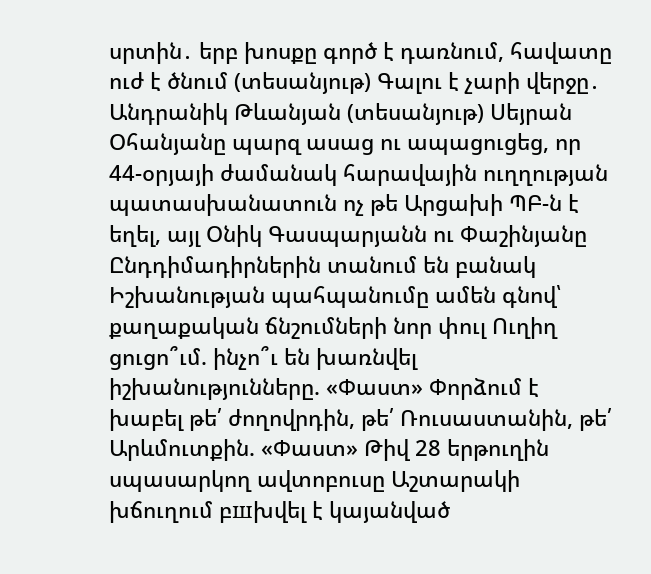սրտին․ երբ խոսքը գործ է դառնում, հավատը ուժ է ծնում (տեսանյութ) Գալու է չարի վերջը․ Անդրանիկ Թևանյան (տեսանյութ) Սեյրան Օհանյանը պարզ ասաց ու ապացուցեց, որ 44-օրյայի ժամանակ հարավային ուղղության պատասխանատուն ոչ թե Արցախի ՊԲ-ն է եղել, այլ Օնիկ Գասպարյանն ու Փաշինյանը Ընդդիմադիրներին տանում են բանակ Իշխանության պահպանումը ամեն գնով՝ քաղաքական ճնշումների նոր փուլ Ուղիղ ցուցո՞ւմ. ինչո՞ւ են խառնվել իշխանությունները. «Փաստ» Փորձում է խաբել թե՛ ժողովրդին, թե՛ Ռուսաստանին, թե՛ Արևմուտքին. «Փաստ» Թիվ 28 երթուղին սպասարկող ավտոբուսը Աշտարակի խճուղում բшխվել է կայանված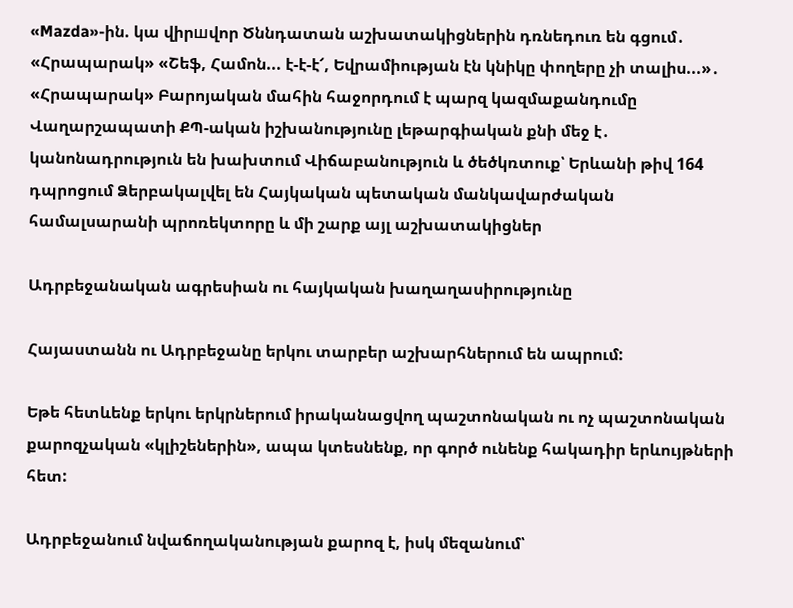«Mazda»-ին. կա վիրшվոր Ծննդատան աշխատակիցներին դռնեդուռ են գցում․ «Հրապարակ» «Շեֆ, Համոն... է-է-է՜, Եվրամիության էն կնիկը փողերը չի տալիս...»․ «Հրապարակ» Բարոյական մահին հաջորդում է պարզ կազմաքանդումը Վաղարշապատի ՔՊ-ական իշխանությունը լեթարգիական քնի մեջ է․ կանոնադրություն են խախտում Վիճաբանություն և ծեծկռտուք՝ Երևանի թիվ 164 դպրոցում Ձերբակալվել են Հայկական պետական մանկավարժական համալսարանի պրոռեկտորը և մի շարք այլ աշխատակիցներ

Ադրբեջանական ագրեսիան ու հայկական խաղաղասիրությունը

Հայաստանն ու Ադրբեջանը երկու տարբեր աշխարհներում են ապրում:

Եթե հետևենք երկու երկրներում իրականացվող պաշտոնական ու ոչ պաշտոնական քարոզչական «կլիշեներին», ապա կտեսնենք, որ գործ ունենք հակադիր երևույթների հետ:

Ադրբեջանում նվաճողականության քարոզ է, իսկ մեզանում՝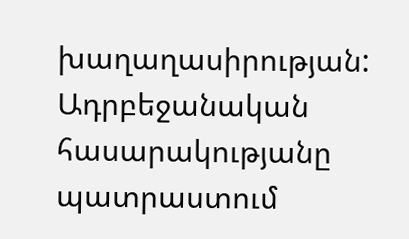խաղաղասիրության: Ադրբեջանական հասարակությանը պատրաստում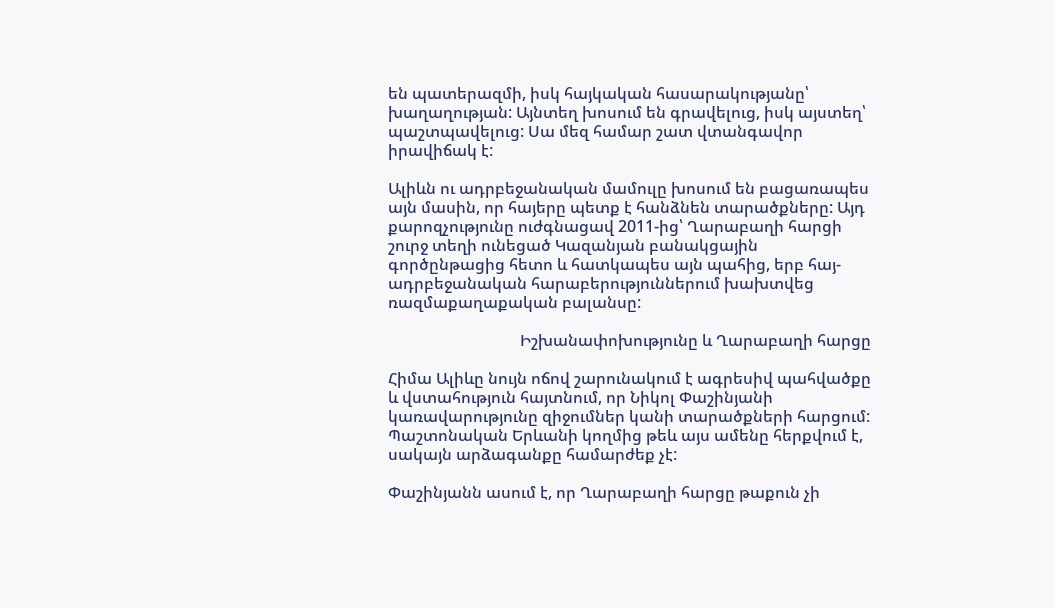են պատերազմի, իսկ հայկական հասարակությանը՝ խաղաղության: Այնտեղ խոսում են գրավելուց, իսկ այստեղ՝ պաշտպավելուց: Սա մեզ համար շատ վտանգավոր իրավիճակ է:

Ալիևն ու ադրբեջանական մամուլը խոսում են բացառապես այն մասին, որ հայերը պետք է հանձնեն տարածքները: Այդ քարոզչությունը ուժգնացավ 2011-ից՝ Ղարաբաղի հարցի շուրջ տեղի ունեցած Կազանյան բանակցային գործընթացից հետո և հատկապես այն պահից, երբ հայ-ադրբեջանական հարաբերություններում խախտվեց ռազմաքաղաքական բալանսը:

                                 Իշխանափոխությունը և Ղարաբաղի հարցը

Հիմա Ալիևը նույն ոճով շարունակում է ագրեսիվ պահվածքը և վստահություն հայտնում, որ Նիկոլ Փաշինյանի կառավարությունը զիջումներ կանի տարածքների հարցում: Պաշտոնական Երևանի կողմից թեև այս ամենը հերքվում է, սակայն արձագանքը համարժեք չէ:

Փաշինյանն ասում է, որ Ղարաբաղի հարցը թաքուն չի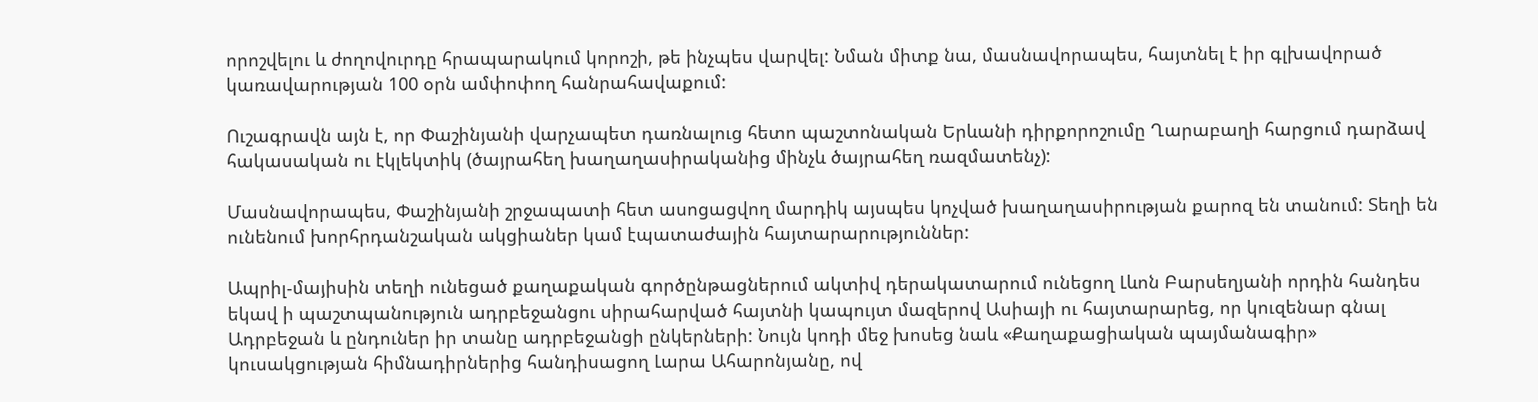որոշվելու և ժողովուրդը հրապարակում կորոշի, թե ինչպես վարվել: Նման միտք նա, մասնավորապես, հայտնել է իր գլխավորած կառավարության 100 օրն ամփոփող հանրահավաքում:

Ուշագրավն այն է, որ Փաշինյանի վարչապետ դառնալուց հետո պաշտոնական Երևանի դիրքորոշումը Ղարաբաղի հարցում դարձավ հակասական ու էկլեկտիկ (ծայրահեղ խաղաղասիրականից մինչև ծայրահեղ ռազմատենչ):

Մասնավորապես, Փաշինյանի շրջապատի հետ ասոցացվող մարդիկ այսպես կոչված խաղաղասիրության քարոզ են տանում: Տեղի են ունենում խորհրդանշական ակցիաներ կամ էպատաժային հայտարարություններ:

Ապրիլ-մայիսին տեղի ունեցած քաղաքական գործընթացներում ակտիվ դերակատարում ունեցող Լևոն Բարսեղյանի որդին հանդես եկավ ի պաշտպանություն ադրբեջանցու սիրահարված հայտնի կապույտ մազերով Ասիայի ու հայտարարեց, որ կուզենար գնալ Ադրբեջան և ընդուներ իր տանը ադրբեջանցի ընկերների: Նույն կոդի մեջ խոսեց նաև «Քաղաքացիական պայմանագիր» կուսակցության հիմնադիրներից հանդիսացող Լարա Ահարոնյանը, ով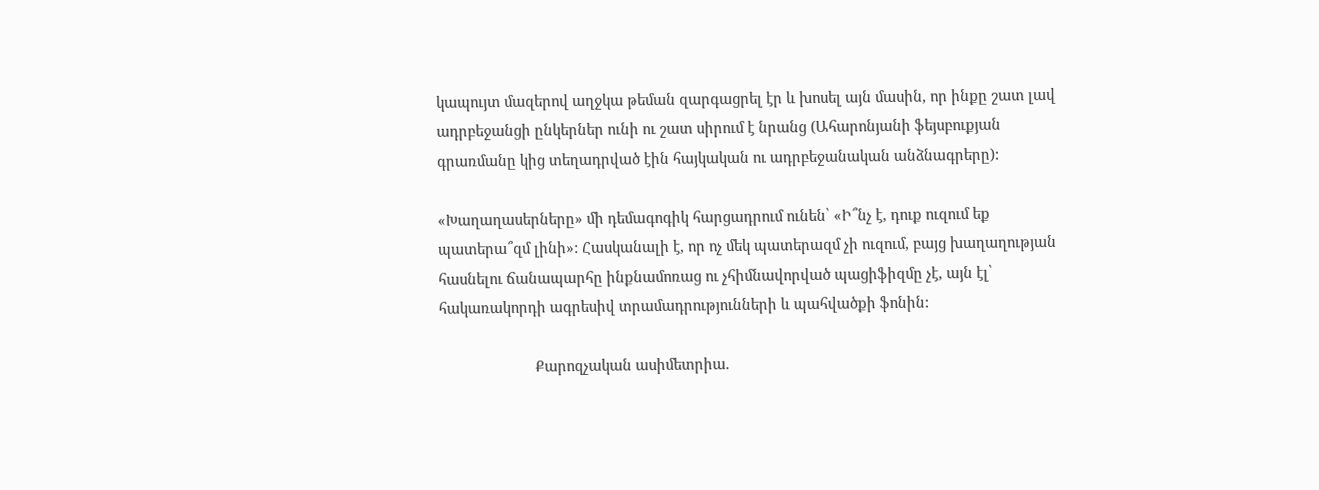կապույտ մազերով աղջկա թեման զարգացրել էր և խոսել այն մասին, որ ինքը շատ լավ ադրբեջանցի ընկերներ ունի ու շատ սիրում է նրանց (Ահարոնյանի ֆեյսբուքյան գրառմանը կից տեղադրված էին հայկական ու ադրբեջանական անձնագրերը):

«Խաղաղասերները» մի դեմագոգիկ հարցադրում ունեն՝ «Ի՞նչ է, դուք ուզում եք պատերա՞զմ լինի»: Հասկանալի է, որ ոչ մեկ պատերազմ չի ուզում, բայց խաղաղության հասնելու ճանապարհը ինքնամոռաց ու չհիմնավորված պացիֆիզմը չէ, այն էլ՝ հակառակորդի ագրեսիվ տրամադրությունների և պահվածքի ֆոնին:

                        Քարոզչական ասիմետրիա.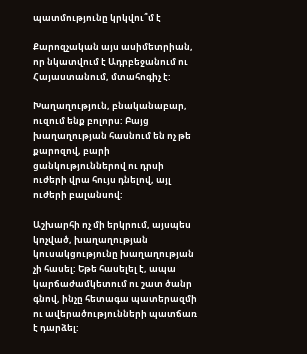պատմությունը կրկվու՞մ է

Քարոզչական այս ասիմետրիան, որ նկատվում է Ադրբեջանում ու Հայաստանում, մտահոգիչ է:

Խաղաղություն, բնականաբար, ուզում ենք բոլորս: Բայց խաղաղության հասնում են ոչ թե քարոզով, բարի ցանկություններով ու դրսի ուժերի վրա հույս դնելով, այլ ուժերի բալանսով:

Աշխարհի ոչ մի երկրում, այսպես կոչված, խաղաղության կուսակցությունը խաղաղության չի հասել: Եթե հասելել է, ապա կարճաժամկետում ու շատ ծանր գնով, ինչը հետագա պատերազմի ու ավերածությունների պատճառ է դարձել: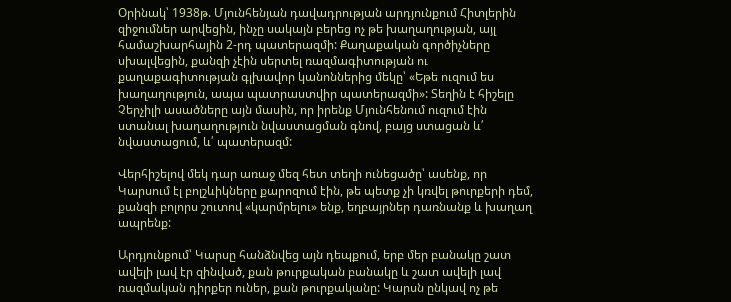Օրինակ՝ 1938թ. Մյունհենյան դավադրության արդյունքում Հիտլերին զիջումներ արվեցին, ինչը սակայն բերեց ոչ թե խաղաղության, այլ համաշխարհային 2-րդ պատերազմի: Քաղաքական գործիչները սխալվեցին, քանզի չէին սերտել ռազմագիտության ու քաղաքագիտության գլխավոր կանոններից մեկը՝ «Եթե ուզում ես խաղաղություն, ապա պատրաստվիր պատերազմի»: Տեղին է հիշելը Չերչիլի ասածները այն մասին, որ իրենք Մյունհենում ուզում էին ստանալ խաղաղություն նվաստացման գնով, բայց ստացան և՛ նվաստացում, և՛ պատերազմ:

Վերհիշելով մեկ դար առաջ մեզ հետ տեղի ունեցածը՝ ասենք, որ Կարսում էլ բոլշևիկները քարոզում էին, թե պետք չի կռվել թուրքերի դեմ, քանզի բոլորս շուտով «կարմրելու» ենք, եղբայրներ դառնանք և խաղաղ ապրենք:

Արդյունքում՝ Կարսը հանձնվեց այն դեպքում, երբ մեր բանակը շատ ավելի լավ էր զինված, քան թուրքական բանակը և շատ ավելի լավ ռազմական դիրքեր ուներ, քան թուրքականը: Կարսն ընկավ ոչ թե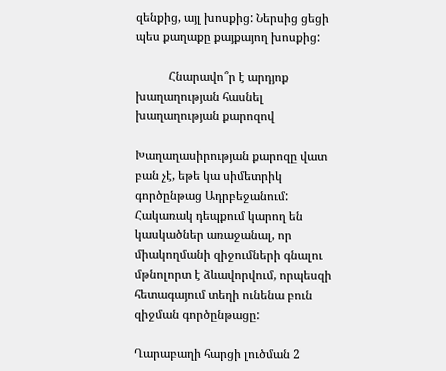զենքից, այլ խոսքից: Ներսից ցեցի պես քաղաքը քայքայող խոսքից:

           Հնարավո՞ր է արդյոք խաղաղության հասնել խաղաղության քարոզով

Խաղաղասիրության քարոզը վատ բան չէ, եթե կա սիմետրիկ գործընթաց Ադրբեջանում: Հակառակ դեպքում կարող են կասկածներ առաջանալ, որ միակողմանի զիջումների գնալու մթնոլորտ է ձևավորվում, որպեսզի հետագայում տեղի ունենա բուն զիջման գործընթացը:

Ղարաբաղի հարցի լուծման 2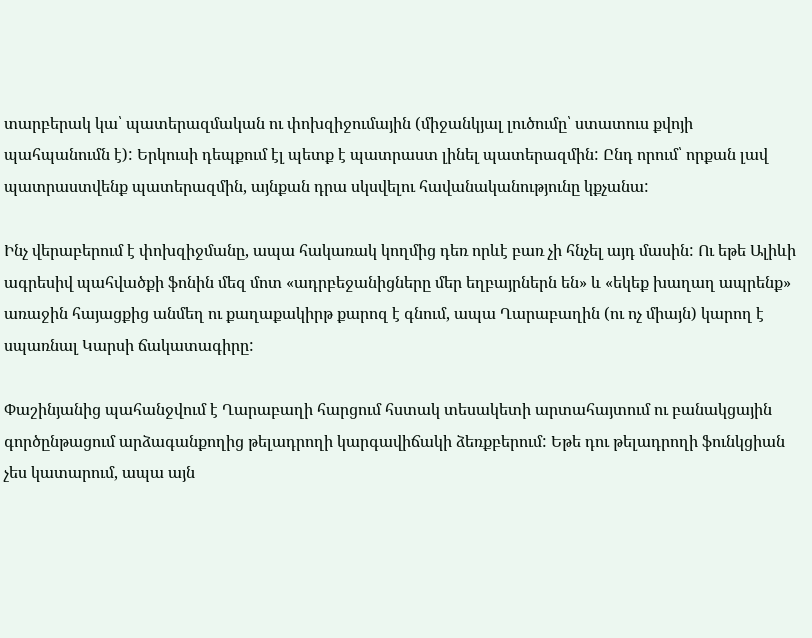տարբերակ կա՝ պատերազմական ու փոխզիջումային (միջանկյալ լուծումը՝ ստատուս քվոյի պահպանումն է): Երկուսի դեպքում էլ պետք է պատրաստ լինել պատերազմին: Ընդ որում՝ որքան լավ պատրաստվենք պատերազմին, այնքան դրա սկսվելու հավանականությունը կքչանա:

Ինչ վերաբերում է փոխզիջմանը, ապա հակառակ կողմից դեռ որևէ բառ չի հնչել այդ մասին: Ու եթե Ալիևի ագրեսիվ պահվածքի ֆոնին մեզ մոտ «ադրբեջանիցները մեր եղբայրներն են» և «եկեք խաղաղ ապրենք» առաջին հայացքից անմեղ ու քաղաքակիրթ քարոզ է գնում, ապա Ղարաբաղին (ու ոչ միայն) կարող է սպառնալ Կարսի ճակատագիրը:

Փաշինյանից պահանջվում է Ղարաբաղի հարցում հստակ տեսակետի արտահայտում ու բանակցային գործընթացում արձագանքողից թելադրողի կարգավիճակի ձեռքբերում: Եթե դու թելադրողի ֆունկցիան չես կատարում, ապա այն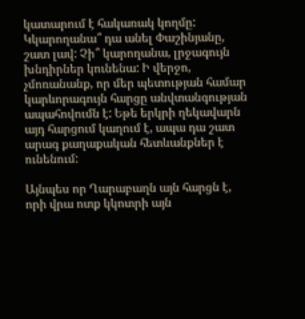կատարում է հակառակ կողմը: Կկարողանա՞ դա անել Փաշինյանը, շատ լավ: Չի՞ կարողանա, լրջագույն խնդիրներ կունենա: Ի վերջո, չմոռանանք, որ մեր պետության համար կարևորագույն հարցը անվտանգության ապահովումն է: Եթե երկրի ղեկավարն այդ հարցում կաղում է, ապա դա շատ արագ քաղաքական հետևանքներ է ունենում:

Այնպես որ Ղարաբաղն այն հարցն է, որի վրա ոտք կկոտրի այն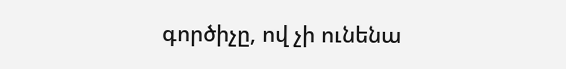գործիչը, ով չի ունենա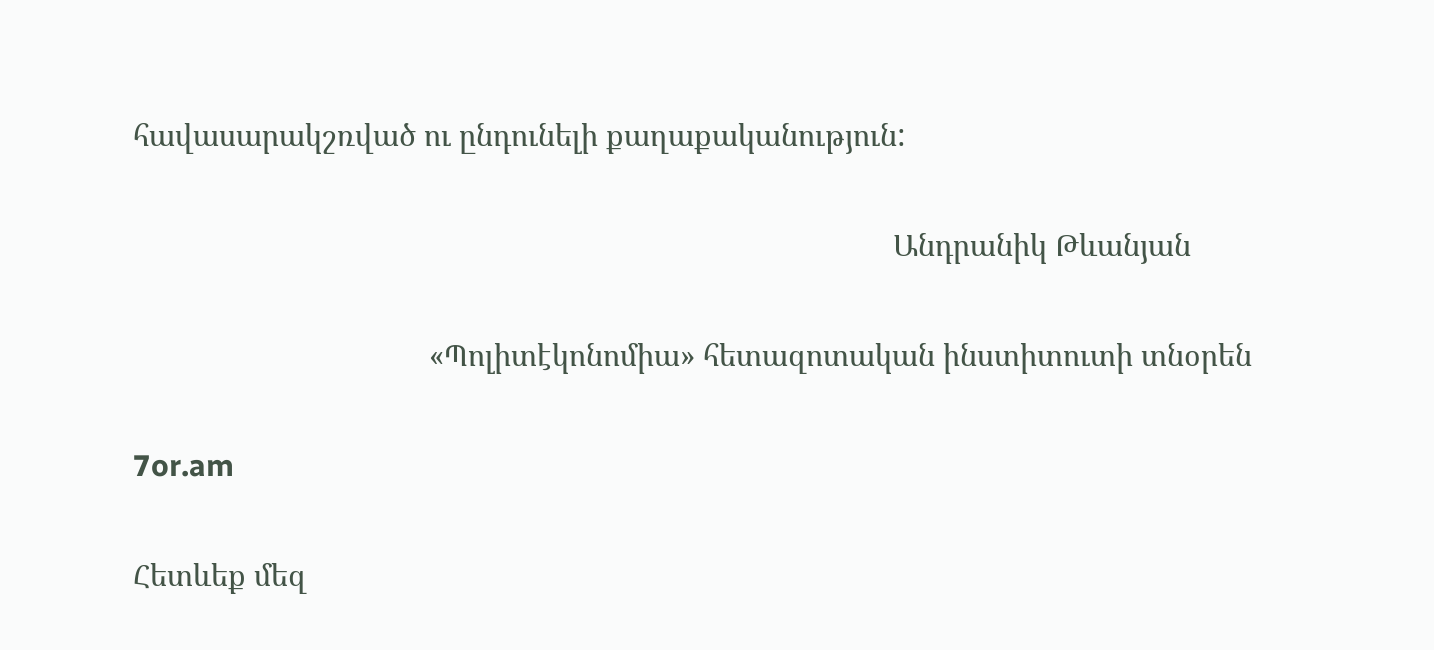հավասարակշռված ու ընդունելի քաղաքականություն:

                                                                                               Անդրանիկ Թևանյան

                                     «Պոլիտէկոնոմիա» հետազոտական ինստիտուտի տնօրեն

7or.am

Հետևեք մեզ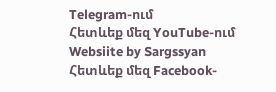Telegram-ում
Հետևեք մեզ YouTube-ում
Websiite by Sargssyan
Հետևեք մեզ Facebook-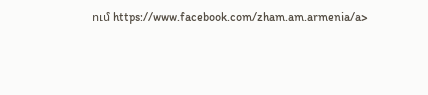ում https://www.facebook.com/zham.am.armenia/a>